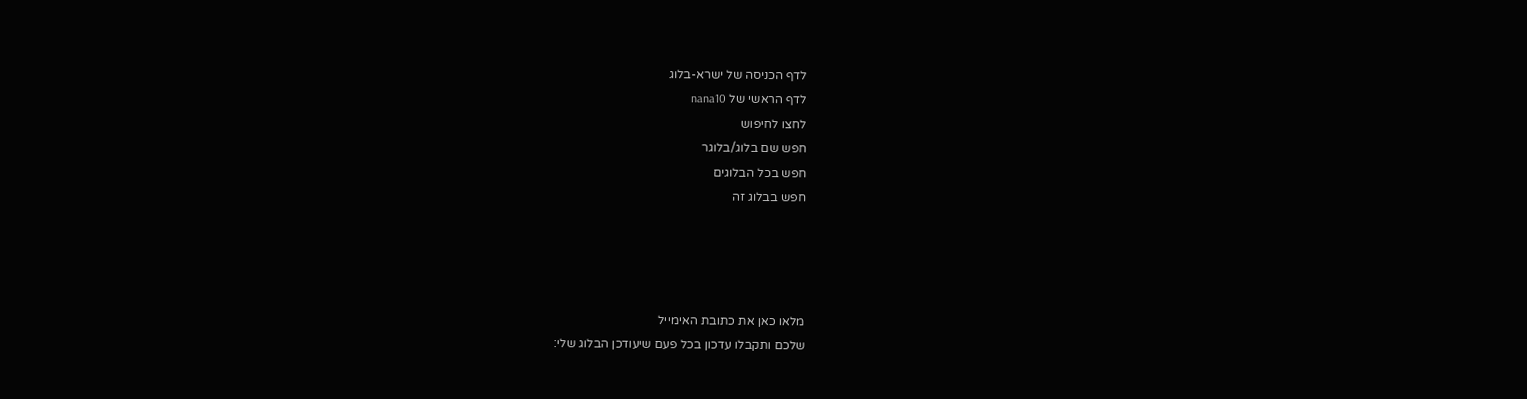לדף הכניסה של ישרא-בלוג
לדף הראשי של nana10
לחצו לחיפוש
חפש שם בלוג/בלוגר
חפש בכל הבלוגים
חפש בבלוג זה




מלאו כאן את כתובת האימייל
שלכם ותקבלו עדכון בכל פעם שיעודכן הבלוג שלי: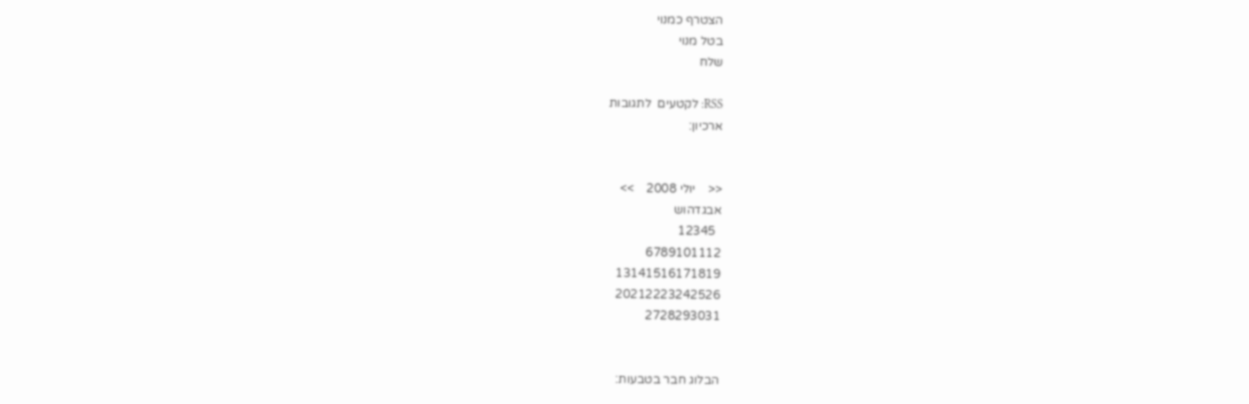הצטרף כמנוי
בטל מנוי
שלח

RSS: לקטעים  לתגובות
ארכיון:


<<    יולי 2008    >>
אבגדהוש
  12345
6789101112
13141516171819
20212223242526
2728293031


הבלוג חבר בטבעות: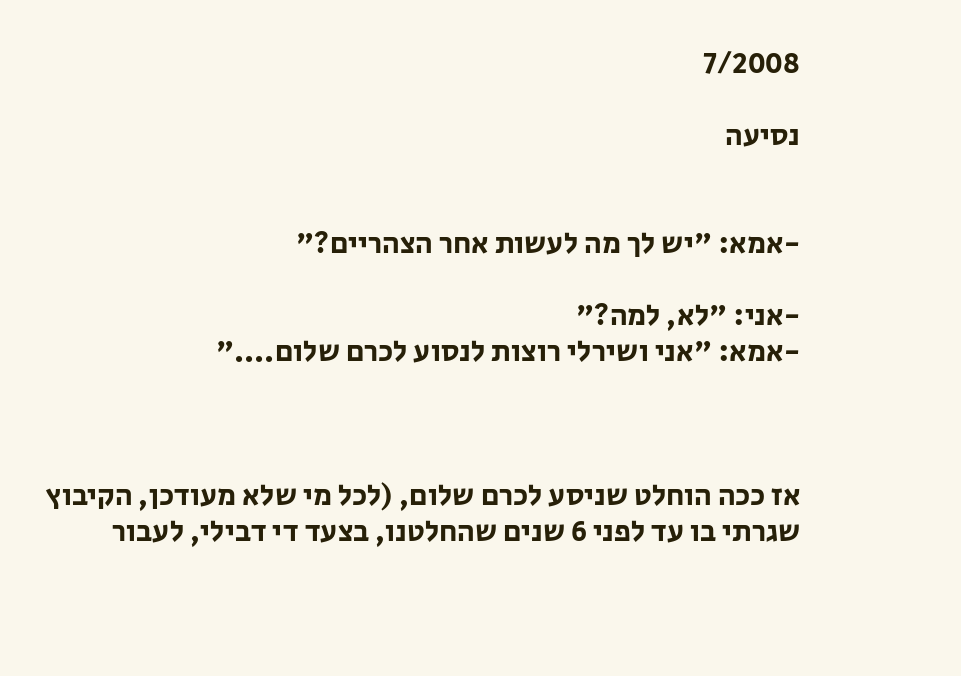7/2008

נסיעה


-אמא: "יש לך מה לעשות אחר הצהריים?"

-אני: "לא, למה?"
-אמא: "אני ושירלי רוצות לנסוע לכרם שלום...."



אז ככה הוחלט שניסע לכרם שלום, (לכל מי שלא מעודכן, הקיבוץ שגרתי בו עד לפני 6 שנים שהחלטנו, בצעד די דבילי, לעבור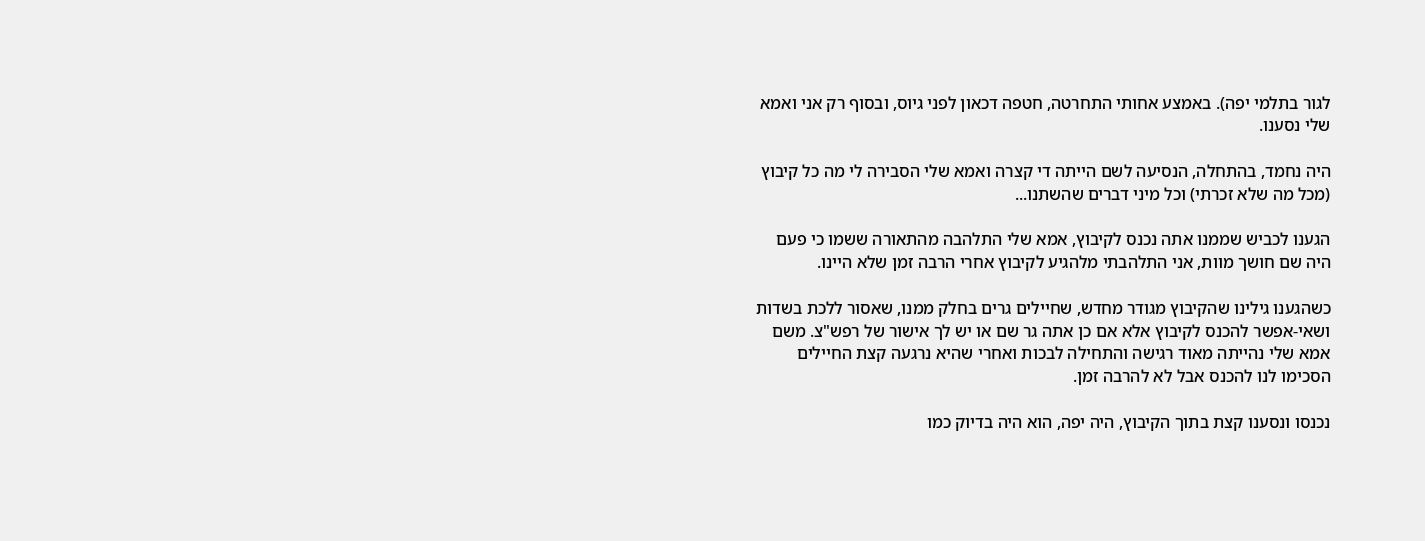לגור בתלמי יפה). באמצע אחותי התחרטה, חטפה דכאון לפני גיוס, ובסוף רק אני ואמא שלי נסענו.

היה נחמד, בהתחלה, הנסיעה לשם הייתה די קצרה ואמא שלי הסבירה לי מה כל קיבוץ (מכל מה שלא זכרתי) וכל מיני דברים שהשתנו...

הגענו לכביש שממנו אתה נכנס לקיבוץ, אמא שלי התלהבה מהתאורה ששמו כי פעם היה שם חושך מוות, אני התלהבתי מלהגיע לקיבוץ אחרי הרבה זמן שלא היינו.

כשהגענו גילינו שהקיבוץ מגודר מחדש, שחיילים גרים בחלק ממנו, שאסור ללכת בשדות ושאי-אפשר להכנס לקיבוץ אלא אם כן אתה גר שם או יש לך אישור של רפש"צ. משם אמא שלי נהייתה מאוד רגישה והתחילה לבכות ואחרי שהיא נרגעה קצת החיילים הסכימו לנו להכנס אבל לא להרבה זמן.

נכנסו ונסענו קצת בתוך הקיבוץ, היה יפה, הוא היה בדיוק כמו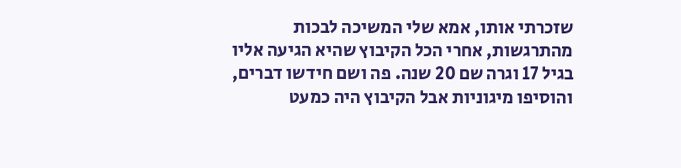שזכרתי אותו, אמא שלי המשיכה לבכות מהתרגשות, אחרי הכל הקיבוץ שהיא הגיעה אליו בגיל 17 וגרה שם 20 שנה. פה ושם חידשו דברים, והוסיפו מיגוניות אבל הקיבוץ היה כמעט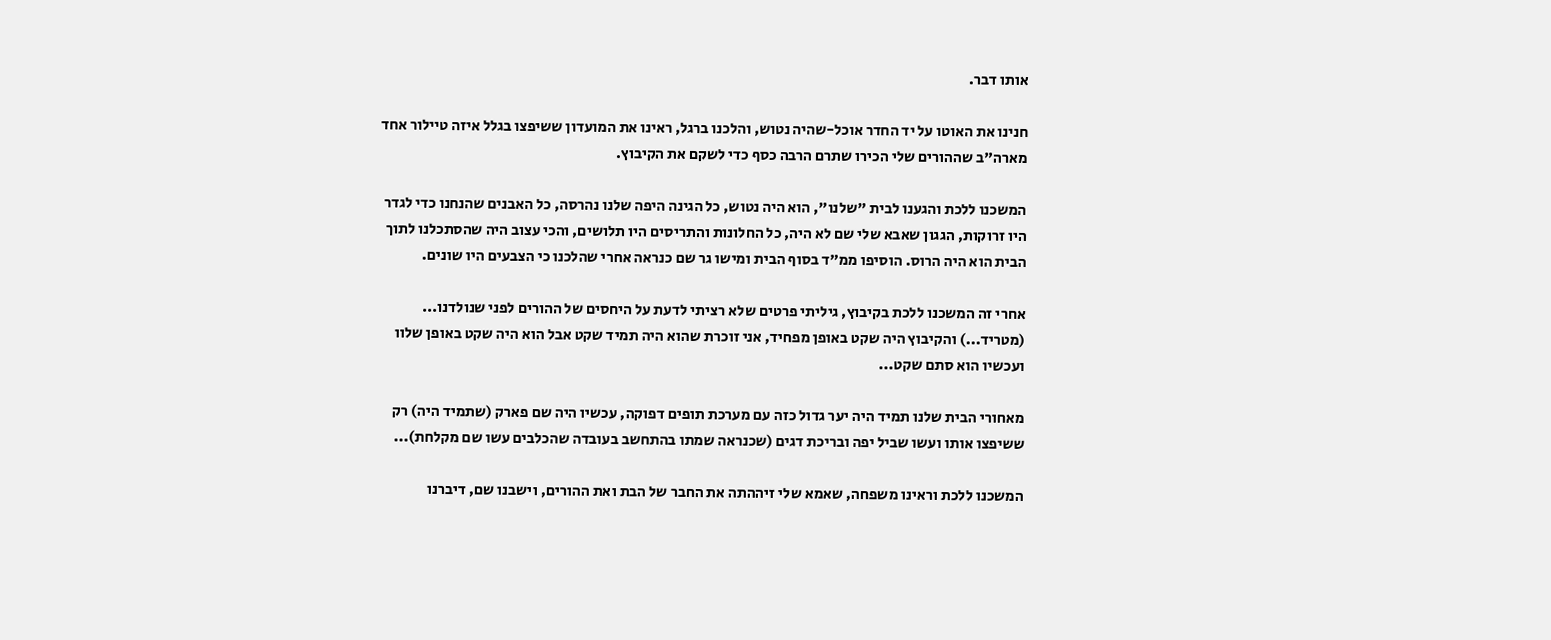אותו דבר.

חנינו את האוטו על יד החדר אוכל-שהיה נטוש, והלכנו ברגל, ראינו את המועדון ששיפצו בגלל איזה טיילור אחד מארה"ב שההורים שלי הכירו שתרם הרבה כסף כדי לשקם את הקיבוץ.

המשכנו ללכת והגענו לבית "שלנו", הוא היה נטוש, כל הגינה היפה שלנו נהרסה, כל האבנים שהנחנו כדי לגדר היו זרוקות, הגגון שאבא שלי שם לא היה, כל החלונות והתריסים היו תלושים, והכי עצוב היה שהסתכלנו לתוך הבית הוא היה הרוס. הוסיפו ממ"ד בסוף הבית ומישו גר שם כנראה אחרי שהלכנו כי הצבעים היו שונים.

אחרי זה המשכנו ללכת בקיבוץ, גיליתי פרטים שלא רציתי לדעת על היחסים של ההורים לפני שנולדנו... (מטריד...) והקיבוץ היה שקט באופן מפחיד, אני זוכרת שהוא היה תמיד שקט אבל הוא היה שקט באופן שלוו ועכשיו הוא סתם שקט...

מאחורי הבית שלנו תמיד היה יער גדול כזה עם מערכת תופים דפוקה, עכשיו היה שם פארק (שתמיד היה) רק ששיפצו אותו ועשו שביל יפה ובריכת דגים (שכנראה שמתו בהתחשב בעובדה שהכלבים עשו שם מקלחת)...

המשכנו ללכת וראינו משפחה, שאמא שלי זיההתה את החבר של הבת ואת ההורים, וישבנו שם, דיברנו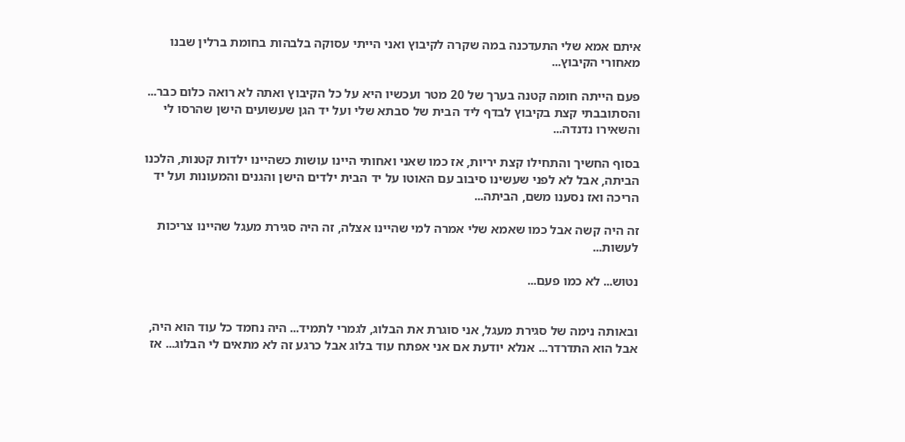איתם אמא שלי התעדכנה במה שקרה לקיבוץ ואני הייתי עסוקה בלבהות בחומת ברלין שבנו מאחורי הקיבוץ...

פעם הייתה חומה קטנה בערך של 20 מטר ועכשיו היא על כל הקיבוץ ואתה לא רואה כלום כבר... והסתובבתי קצת בקיבוץ לבדף ליד הבית של סבתא שלי ועל יד הגן שעשועים הישן שהרסו לי והשאירו נדנדה...

בסוף החשיך והתחילו קצת יריות, אז כמו שאני ואחותי היינו עושות כשהיינו ילדות קטנות, הלכנו הביתה, אבל לא לפני שעשינו סיבוב עם האוטו על יד הבית ילדים הישן והגנים והמעונות ועל יד הריכה ואז נסענו משם, הביתה...

זה היה קשה אבל כמו שאמא שלי אמרה למי שהיינו אצלה, זה היה סגירת מעגל שהיינו צריכות לעשות...

נטוש... לא כמו פעם...


ובאותה נימה של סגירת מעגל, אני סוגרת את הבלוג, לגמרי לתמיד... היה נחמד כל עוד הוא היה, אבל הוא התדרדר... אנלא יודעת אם אני אפתח עוד בלוג אבל כרגע זה לא מתאים לי הבלוג... אז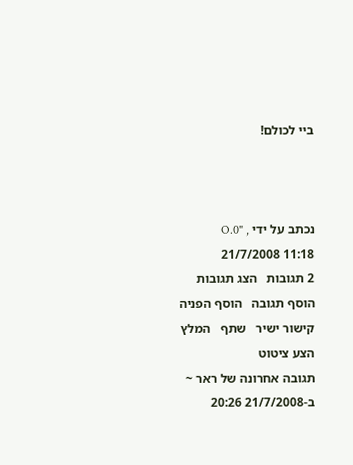ביי לכולם!



נכתב על ידי O.0" , 21/7/2008 11:18
2 תגובות   הצג תגובות    הוסף תגובה   הוסף הפניה   קישור ישיר   שתף   המלץ   הצע ציטוט
תגובה אחרונה של ראר ~ ב-21/7/2008 20:26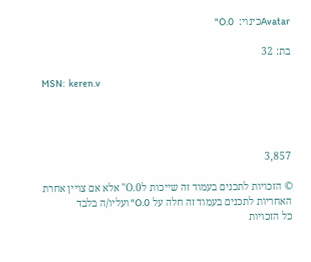Avatarכינוי:  O.0"

בת: 32

MSN:  keren.v




3,857

© הזכויות לתכנים בעמוד זה שייכות לO.0" אלא אם צויין אחרת
האחריות לתכנים בעמוד זה חלה על O.0" ועליו/ה בלבד
כל הזכויות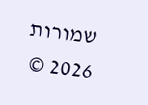שמורות 2026 ©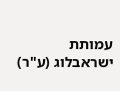עמותת ישראבלוג (ע"ר)